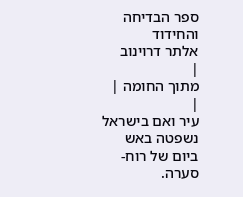ספר הבדיחה והחידוד
אלתר דרוינוב
|
מתוך החומה |
|
עיר ואם בישראל נשפטה באש ביום של רוח-סערה.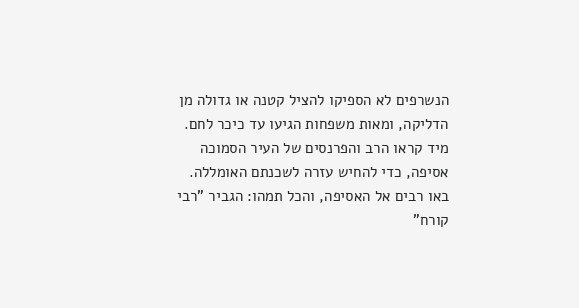הנשרפים לא הספיקו להציל קטנה או גדולה מן הדליקה, ומאות משפחות הגיעו עד כיכר לחם. מיד קראו הרב והפרנסים של העיר הסמוכה אסיפה, כדי להחיש עזרה לשכנתם האומללה. באו רבים אל האסיפה, והכל תמהו: הגביר "רבי קורח"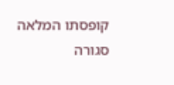קופסתו המלאה סגורה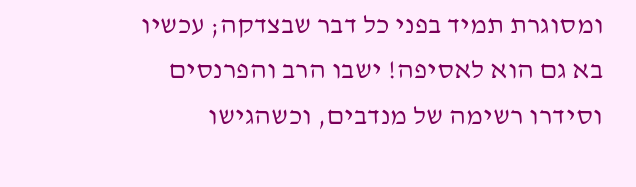ומסוגרת תמיד בפני כל דבר שבצדקה; עכשיו בא גם הוא לאסיפה! ישבו הרב והפרנסים וסידרו רשימה של מנדבים, וכשהגישו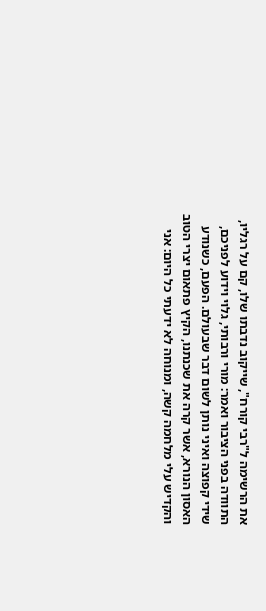את הרשימה ל"רבי קורח", שייקוב נדבתו שלו, קם על רגליו, התוודה בפני הציבור ואמר: מורי ורבותי, גלוי וידוע לפניכם, שידי קפוצה ואיני נותן לשום דבר שבעולם. הפעם, כשנודע האסון הנורא, אשר קרה את שכנתנו, הקיץ פתאום יצרי הטוב והקדיש עלי מלחמה קשה, ומנוחה לא ידעתי כל היום: אני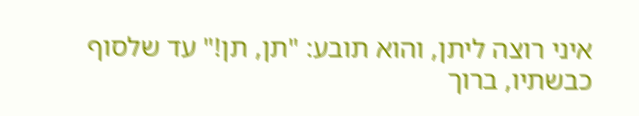איני רוצה ליתן, והוא תובע: "תן, תן!" עד שלסוף כבשתיו, ברוך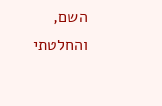השם, והחלטתי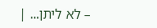– לא ליתן... |